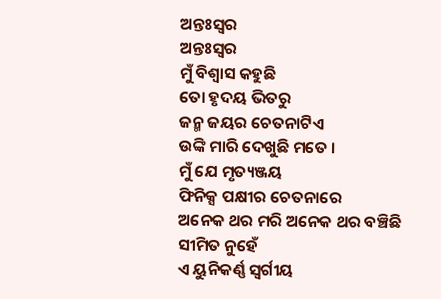ଅନ୍ତଃସ୍ୱର
ଅନ୍ତଃସ୍ୱର
ମୁଁ ବିଶ୍ୱାସ କହୁଛି
ତୋ ହୃଦୟ ଭିତରୁ
ଜନ୍ମ ଜୟର ଚେତନାଟିଏ
ଉଙ୍କି ମାରି ଦେଖୁଛି ମତେ ।
ମୁଁ ଯେ ମୃତ୍ୟଞ୍ଜୟ
ଫିନିକ୍ସ ପକ୍ଷୀର ଚେତନାରେ
ଅନେକ ଥର ମରି ଅନେକ ଥର ବଞ୍ଚିଛି
ସୀମିତ ନୁହେଁ
ଏ ୟୁନିକର୍ଣ୍ଣ ସ୍ୱର୍ଗୀୟ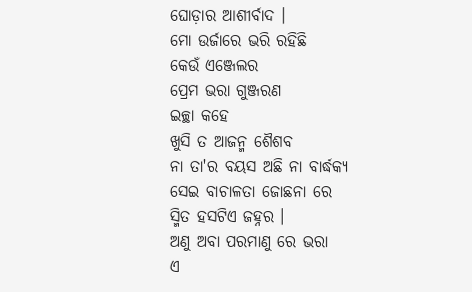ଘୋଡ଼ାର ଆଶୀର୍ବାଦ ।
ମୋ ଉର୍ଜାରେ ଭରି ରହିଛି
କେଉଁ ଏଞ୍ଜେଲର
ପ୍ରେମ ଭରା ଗୁଞ୍ଜରଣ
ଇଚ୍ଛା କହେ
ଖୁସି ତ ଆଜନ୍ମ ଶୈଶବ
ନା ତା'ର ବୟସ ଅଛି ନା ବାର୍ଦ୍ଧକ୍ୟ
ସେଇ ବାଚାଳତା ଜୋଛନା ରେ
ସ୍ମିତ ହସଟିଏ ଜହ୍ନର ।
ଅଣୁ ଅବା ପରମାଣୁ ରେ ଭରା
ଏ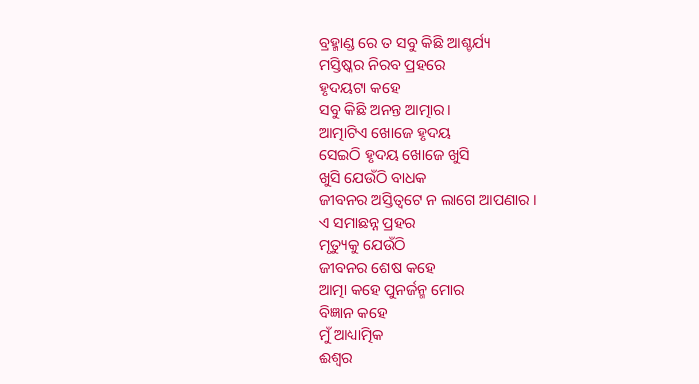ବ୍ରହ୍ମାଣ୍ଡ ରେ ତ ସବୁ କିଛି ଆଶ୍ଚର୍ଯ୍ୟ
ମସ୍ତିଷ୍କର ନିରବ ପ୍ରହରେ
ହୃଦୟଟା କହେ
ସବୁ କିଛି ଅନନ୍ତ ଆତ୍ମାର।
ଆତ୍ମାଟିଏ ଖୋଜେ ହୃଦୟ
ସେଇଠି ହୃଦୟ ଖୋଜେ ଖୁସି
ଖୁସି ଯେଉଁଠି ବାଧକ
ଜୀବନର ଅସ୍ତିତ୍ୱଟେ ନ ଲାଗେ ଆପଣାର ।
ଏ ସମାଛନ୍ନ ପ୍ରହର
ମୃତ୍ୟୁକୁ ଯେଉଁଠି
ଜୀବନର ଶେଷ କହେ
ଆତ୍ମା କହେ ପୁନର୍ଜନ୍ମ ମୋର
ବିଜ୍ଞାନ କହେ
ମୁଁ ଆଧ୍ୟାତ୍ମିକ
ଈଶ୍ୱର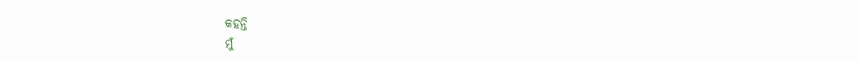କହନ୍ତି
ମୁଁ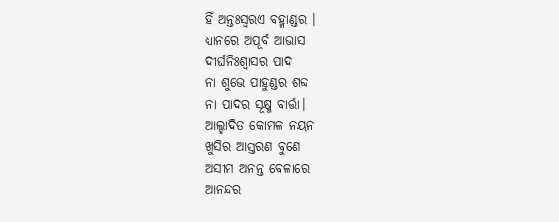ହିଁ ଅନ୍ତଃସ୍ୱରଏ ବହ୍ମାଣ୍ଡର ।
ଧ୍ୟାନରେ ଅପୂର୍ବ ଆଭାସ
ଦୀର୍ଘନିଃଶ୍ଵାସର ପାଦ
ନା ଶୁଭେ ପାହୁଣ୍ଡର ଶବ୍ଦ
ନା ପାଦର ସୂକ୍ଷ୍ମ ବାର୍ତ୍ତା।
ଆଲ୍ହାଦିତ କୋମଳ ନୟନ
ଖୁସିର ଆସ୍ତରଣ ବୁଣେ
ଅସୀମ ଅନନ୍ତ ବେଳାରେ
ଆନନ୍ଦର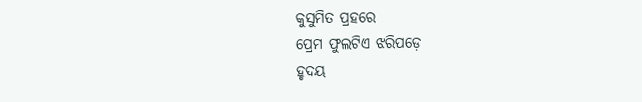କୁସୁମିତ ପ୍ରହରେ
ପ୍ରେମ ଫୁଲଟିଏ ଝରିପଡ଼େ
ହୃଦୟ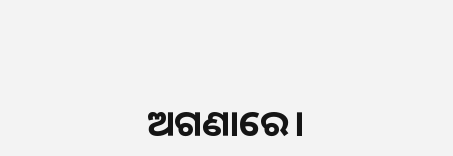ଅଗଣାରେ।